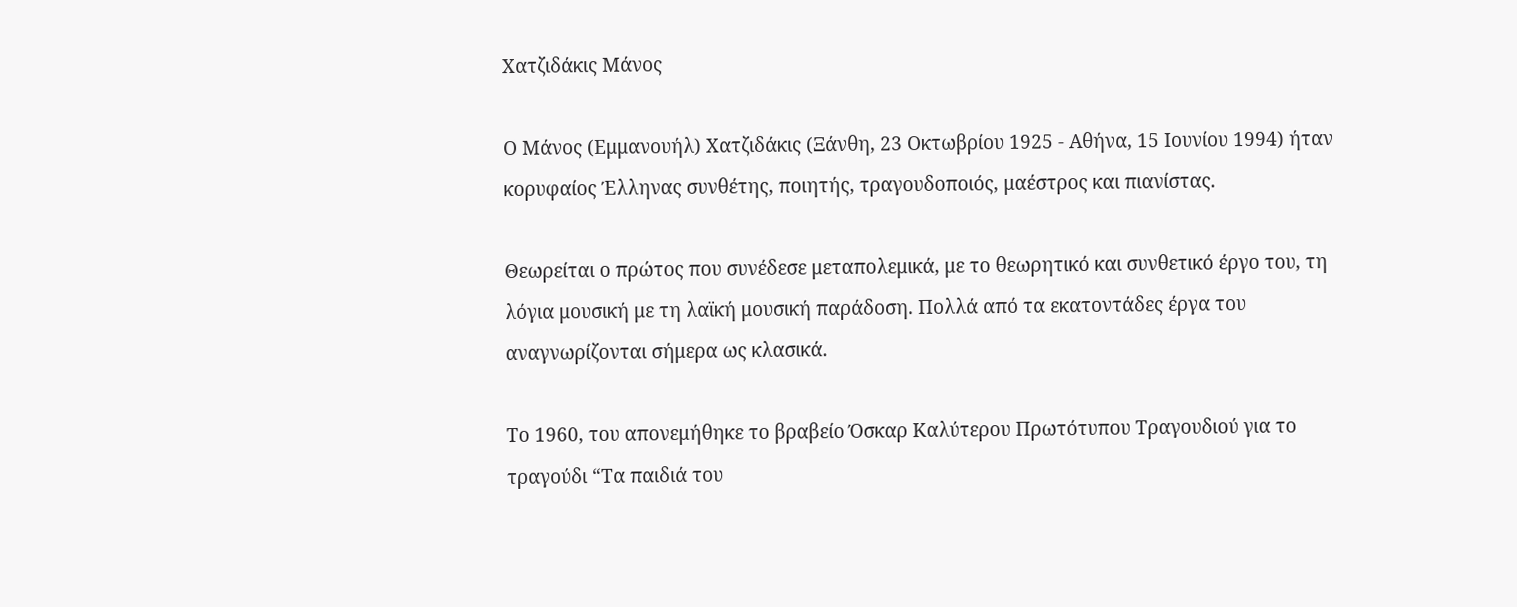Χατζιδάκις Μάνος

Ο Μάνος (Εμμανουήλ) Χατζιδάκις (Ξάνθη, 23 Οκτωβρίου 1925 - Αθήνα, 15 Ιουνίου 1994) ήταν κορυφαίος Έλληνας συνθέτης, ποιητής, τραγουδοποιός, μαέστρος και πιανίστας.

Θεωρείται ο πρώτος που συνέδεσε μεταπολεμικά, με το θεωρητικό και συνθετικό έργο του, τη λόγια μουσική με τη λαϊκή μουσική παράδοση. Πολλά από τα εκατοντάδες έργα του αναγνωρίζονται σήμερα ως κλασικά.

Το 1960, του απονεμήθηκε το βραβείο Όσκαρ Καλύτερου Πρωτότυπου Τραγουδιού για το τραγούδι “Τα παιδιά του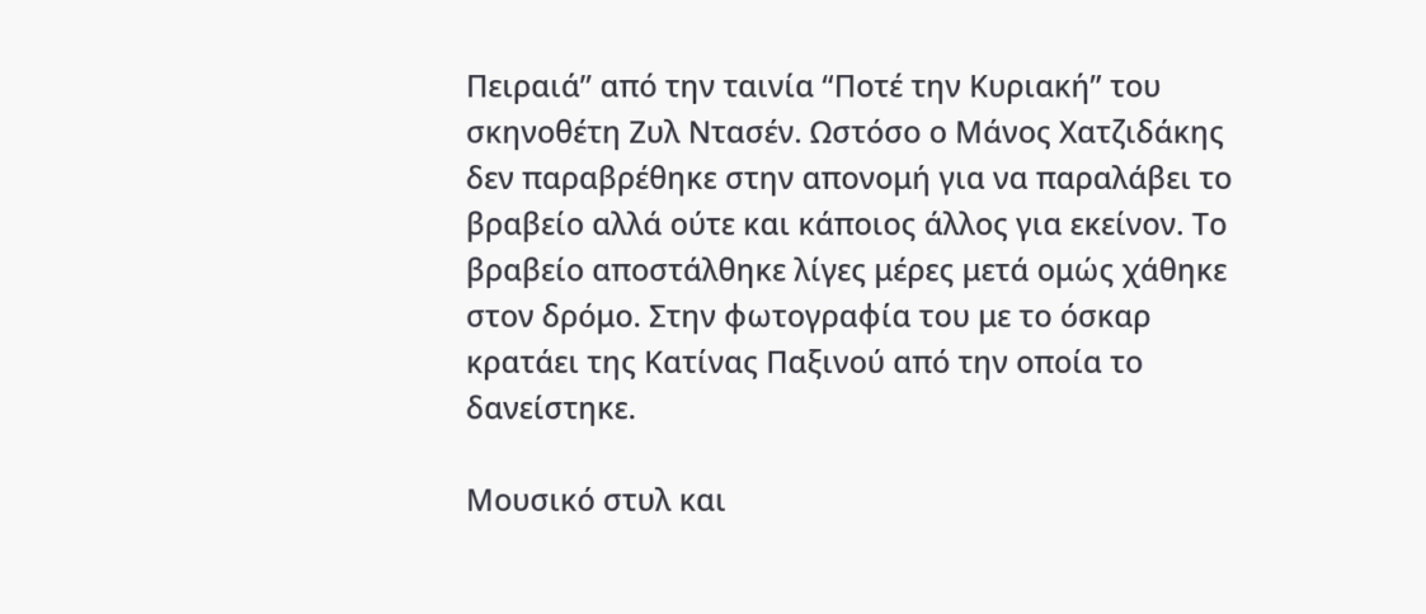Πειραιά” από την ταινία “Ποτέ την Κυριακή” του σκηνοθέτη Ζυλ Ντασέν. Ωστόσο ο Μάνος Χατζιδάκης δεν παραβρέθηκε στην απονομή για να παραλάβει το βραβείο αλλά ούτε και κάποιος άλλος για εκείνον. Το βραβείο αποστάλθηκε λίγες μέρες μετά ομώς χάθηκε στον δρόμο. Στην φωτογραφία του με το όσκαρ κρατάει της Κατίνας Παξινού από την οποία το δανείστηκε.

Μουσικό στυλ και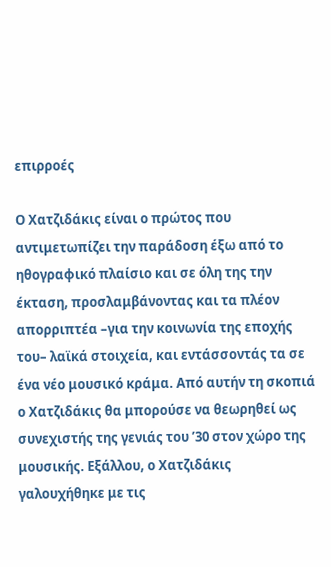επιρροές

Ο Χατζιδάκις είναι ο πρώτος που αντιμετωπίζει την παράδοση έξω από το ηθογραφικό πλαίσιο και σε όλη της την έκταση, προσλαμβάνοντας και τα πλέον απορριπτέα –για την κοινωνία της εποχής του– λαϊκά στοιχεία, και εντάσσοντάς τα σε ένα νέο μουσικό κράμα. Από αυτήν τη σκοπιά ο Χατζιδάκις θα μπορούσε να θεωρηθεί ως συνεχιστής της γενιάς του ’30 στον χώρο της μουσικής. Εξάλλου, ο Χατζιδάκις γαλουχήθηκε με τις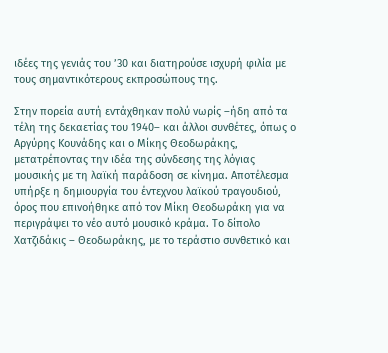ιδέες της γενιάς του ’30 και διατηρούσε ισχυρή φιλία με τους σημαντικότερους εκπροσώπους της.

Στην πορεία αυτή εντάχθηκαν πολύ νωρίς –ήδη από τα τέλη της δεκαετίας του 1940– και άλλοι συνθέτες, όπως ο Αργύρης Κουνάδης και ο Μίκης Θεοδωράκης, μετατρέποντας την ιδέα της σύνδεσης της λόγιας μουσικής με τη λαϊκή παράδοση σε κίνημα. Αποτέλεσμα υπήρξε η δημιουργία του έντεχνου λαϊκού τραγουδιού, όρος που επινοήθηκε από τον Μίκη Θεοδωράκη για να περιγράψει το νέο αυτό μουσικό κράμα. Το δίπολο Χατζιδάκις – Θεοδωράκης, με το τεράστιο συνθετικό και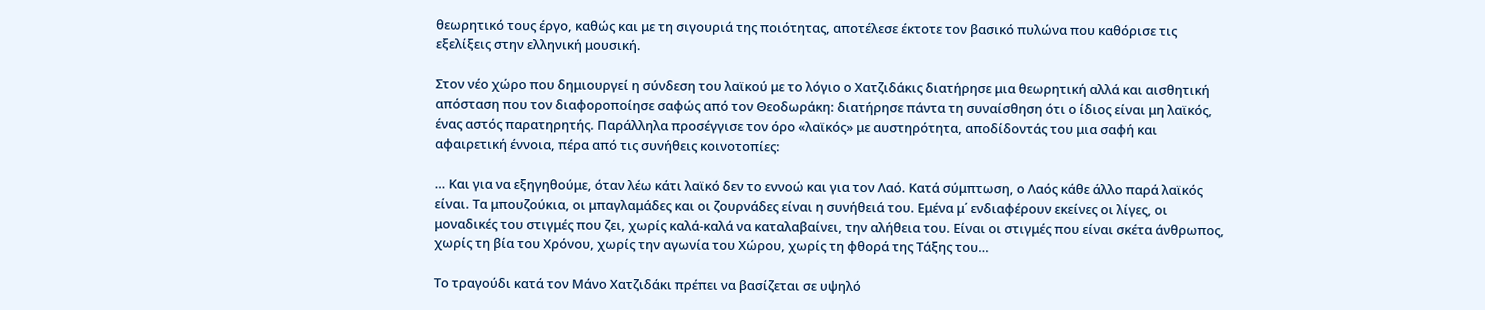θεωρητικό τους έργο, καθώς και με τη σιγουριά της ποιότητας, αποτέλεσε έκτοτε τον βασικό πυλώνα που καθόρισε τις εξελίξεις στην ελληνική μουσική.

Στον νέο χώρο που δημιουργεί η σύνδεση του λαϊκού με το λόγιο ο Χατζιδάκις διατήρησε μια θεωρητική αλλά και αισθητική απόσταση που τον διαφοροποίησε σαφώς από τον Θεοδωράκη: διατήρησε πάντα τη συναίσθηση ότι ο ίδιος είναι μη λαϊκός, ένας αστός παρατηρητής. Παράλληλα προσέγγισε τον όρο «λαϊκός» με αυστηρότητα, αποδίδοντάς του μια σαφή και αφαιρετική έννοια, πέρα από τις συνήθεις κοινοτοπίες:

… Και για να εξηγηθούμε, όταν λέω κάτι λαϊκό δεν το εννοώ και για τον Λαό. Κατά σύμπτωση, ο Λαός κάθε άλλο παρά λαϊκός είναι. Τα μπουζούκια, οι μπαγλαμάδες και οι ζουρνάδες είναι η συνήθειά του. Εμένα μ΄ ενδιαφέρουν εκείνες οι λίγες, οι μοναδικές του στιγμές που ζει, χωρίς καλά-καλά να καταλαβαίνει, την αλήθεια του. Είναι οι στιγμές που είναι σκέτα άνθρωπος, χωρίς τη βία του Χρόνου, χωρίς την αγωνία του Χώρου, χωρίς τη φθορά της Τάξης του…

Το τραγούδι κατά τον Μάνο Χατζιδάκι πρέπει να βασίζεται σε υψηλό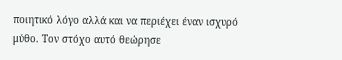ποιητικό λόγο αλλά και να περιέχει έναν ισχυρό μύθο. Τον στόχο αυτό θεώρησε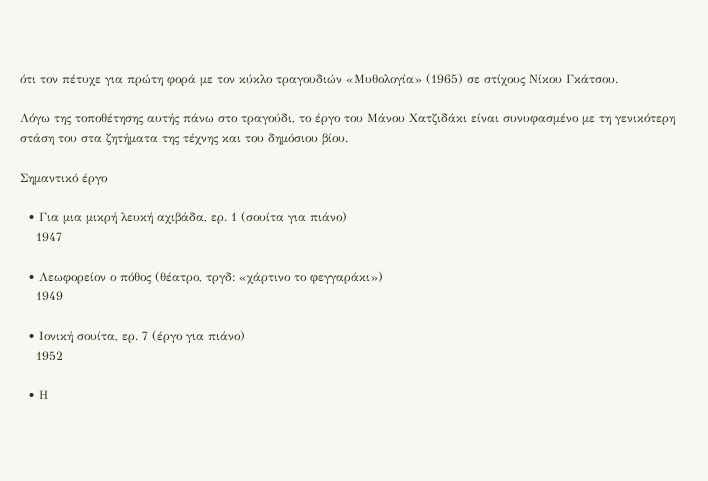ότι τον πέτυχε για πρώτη φορά με τον κύκλο τραγουδιών «Μυθολογία» (1965) σε στίχους Νίκου Γκάτσου.

Λόγω της τοποθέτησης αυτής πάνω στο τραγούδι, το έργο του Μάνου Χατζιδάκι είναι συνυφασμένο με τη γενικότερη στάση του στα ζητήματα της τέχνης και του δημόσιου βίου.

Σημαντικό έργο

  • Για μια μικρή λευκή αχιβάδα, ερ. 1 (σουίτα για πιάνο)
    1947

  • Λεωφορείον ο πόθος (θέατρο, τργδ: «χάρτινο το φεγγαράκι»)
    1949

  • Ιονική σουίτα, ερ. 7 (έργο για πιάνο)
    1952

  • Η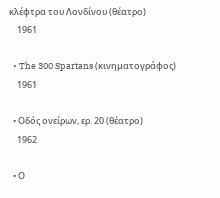κλέφτρα του Λονδίνου (θέατρο)
    1961

  • The 300 Spartans (κινηματογράφος)
    1961

  • Οδός ονείρων, ερ. 20 (θέατρο)
    1962

  • Ο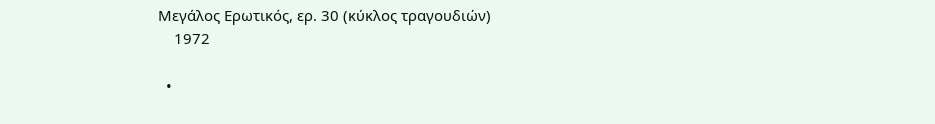Μεγάλος Ερωτικός, ερ. 30 (κύκλος τραγουδιών)
    1972

  •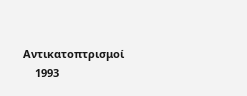Αντικατοπτρισμοί
    1993